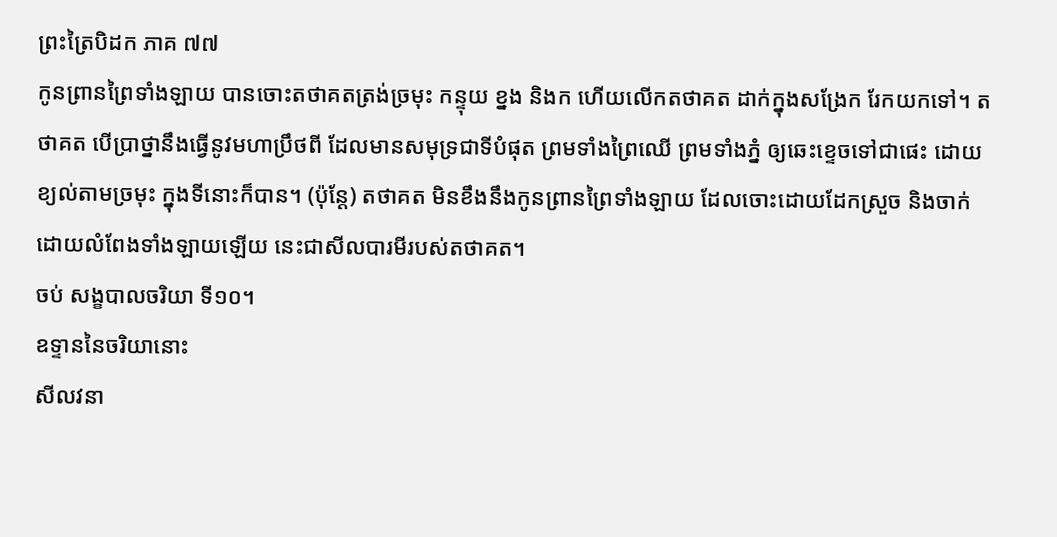ព្រះត្រៃបិដក ភាគ ៧៧
កូនព្រានព្រៃទាំងឡាយ បានចោះតថាគតត្រង់ច្រមុះ កន្ទុយ ខ្នង និងក ហើយលើកតថាគត ដាក់ក្នុងសង្រែក រែកយកទៅ។ តថាគត បើប្រាថ្នានឹងធ្វើនូវមហាប្រឹថពី ដែលមានសមុទ្រជាទីបំផុត ព្រមទាំងព្រៃឈើ ព្រមទាំងភ្នំ ឲ្យឆេះខ្ទេចទៅជាផេះ ដោយខ្យល់តាមច្រមុះ ក្នុងទីនោះក៏បាន។ (ប៉ុន្តែ) តថាគត មិនខឹងនឹងកូនព្រានព្រៃទាំងឡាយ ដែលចោះដោយដែកស្រួច និងចាក់ដោយលំពែងទាំងឡាយឡើយ នេះជាសីលបារមីរបស់តថាគត។
ចប់ សង្ខបាលចរិយា ទី១០។
ឧទ្ទាននៃចរិយានោះ
សីលវនា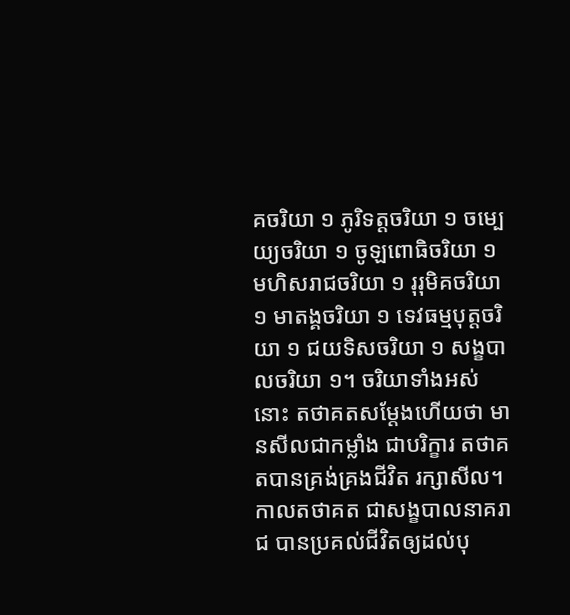គចរិយា ១ ភូរិទត្តចរិយា ១ ចម្បេយ្យចរិយា ១ ចូឡពោធិចរិយា ១ មហិសរាជចរិយា ១ រុរុមិគចរិយា ១ មាតង្គចរិយា ១ ទេវធម្មបុត្តចរិយា ១ ជយទិសចរិយា ១ សង្ខបាលចរិយា ១។ ចរិយាទាំងអស់នោះ តថាគតសម្តែងហើយថា មានសីលជាកម្លាំង ជាបរិក្ខារ តថាគតបានគ្រង់គ្រងជីវិត រក្សាសីល។ កាលតថាគត ជាសង្ខបាលនាគរាជ បានប្រគល់ជីវិតឲ្យដល់បុ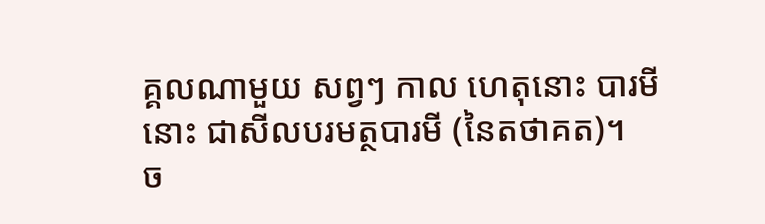គ្គលណាមួយ សព្វៗ កាល ហេតុនោះ បារមីនោះ ជាសីលបរមត្ថបារមី (នៃតថាគត)។
ច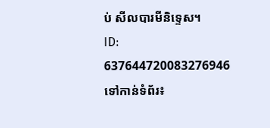ប់ សីលបារមីនិទ្ទេស។
ID: 637644720083276946
ទៅកាន់ទំព័រ៖